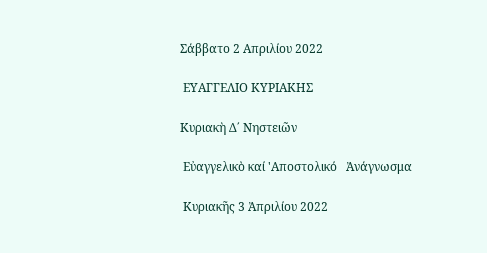Σάββατο 2 Απριλίου 2022

 ΕΥΑΓΓΕΛΙΟ ΚΥΡΙΑΚΗΣ

Κυριακὴ Δ΄ Νηστειῶν

 Εὐαγγελικὸ καί 'Αποστολικό   Ἀνάγνωσμα

 Κυριακῆς 3 Ἀπριλίου 2022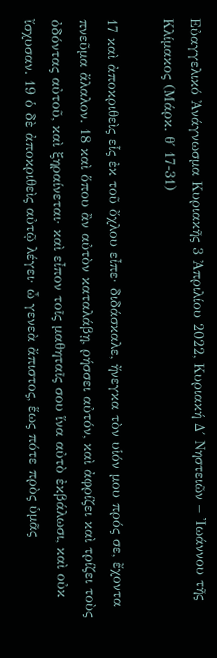Εὐαγγελικό Ἀνάγνωσμα Κυριακῆς 3 Ἀπριλίου 2022, Κυριακή Δ΄ Νηστειῶν – Ἰωάννου τῆς Κλίμακος (Μάρκ. θ΄ 17-31)

17 καὶ ἀποκριθεὶς εἷς ἐκ τοῦ ὄχλου εἶπε· διδάσκαλε, ἤνεγκα τὸν υἱόν μου πρός σε, ἔχοντα πνεῦμα ἄλαλον. 18 καὶ ὅπου ἂν αὐτὸν καταλάβῃ, ρήσσει αὐτόν, καὶ ἀφρίζει καὶ τρίζει τοὺς ὀδόντας αὐτοῦ, καὶ ξηραίνεται· καὶ εἶπον τοῖς μαθηταῖς σου ἵνα αὐτὸ ἐκβάλωσι, καὶ οὐκ ἴσχυσαν. 19 ὁ δὲ ἀποκριθεὶς αὐτῷ λέγει· ὦ γενεὰ ἄπιστος, ἕως πότε πρὸς ὑμᾶς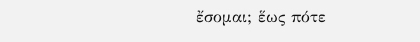ἔσομαι; ἕως πότε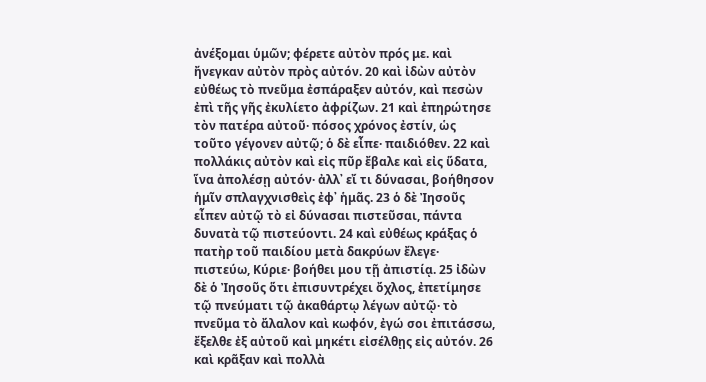ἀνέξομαι ὑμῶν; φέρετε αὐτὸν πρός με. καὶ ἤνεγκαν αὐτὸν πρὸς αὐτόν. 20 καὶ ἰδὼν αὐτὸν εὐθέως τὸ πνεῦμα ἐσπάραξεν αὐτόν, καὶ πεσὼν ἐπὶ τῆς γῆς ἐκυλίετο ἀφρίζων. 21 καὶ ἐπηρώτησε τὸν πατέρα αὐτοῦ· πόσος χρόνος ἐστίν, ὡς τοῦτο γέγονεν αὐτῷ; ὁ δὲ εἶπε· παιδιόθεν. 22 καὶ πολλάκις αὐτὸν καὶ εἰς πῦρ ἔβαλε καὶ εἰς ὕδατα, ἵνα ἀπολέσῃ αὐτόν· ἀλλ᾿ εἴ τι δύνασαι, βοήθησον ἡμῖν σπλαγχνισθεὶς ἐφ᾿ ἡμᾶς. 23 ὁ δὲ Ἰησοῦς εἶπεν αὐτῷ τὸ εἰ δύνασαι πιστεῦσαι, πάντα δυνατὰ τῷ πιστεύοντι. 24 καὶ εὐθέως κράξας ὁ πατὴρ τοῦ παιδίου μετὰ δακρύων ἔλεγε· πιστεύω, Κύριε· βοήθει μου τῇ ἀπιστίᾳ. 25 ἰδὼν δὲ ὁ Ἰησοῦς ὅτι ἐπισυντρέχει ὄχλος, ἐπετίμησε τῷ πνεύματι τῷ ἀκαθάρτῳ λέγων αὐτῷ· τὸ πνεῦμα τὸ ἄλαλον καὶ κωφόν, ἐγώ σοι ἐπιτάσσω, ἔξελθε ἐξ αὐτοῦ καὶ μηκέτι εἰσέλθῃς εἰς αὐτόν. 26 καὶ κρᾶξαν καὶ πολλὰ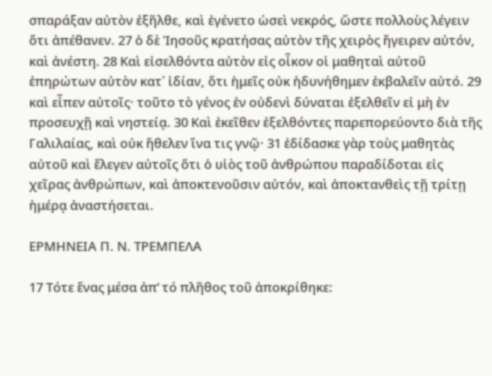σπαράξαν αὐτὸν ἐξῆλθε, καὶ ἐγένετο ὡσεὶ νεκρός, ὥστε πολλοὺς λέγειν ὅτι ἀπέθανεν. 27 ὁ δὲ Ἰησοῦς κρατήσας αὐτὸν τῆς χειρὸς ἤγειρεν αὐτόν, καὶ ἀνέστη. 28 Καὶ εἰσελθόντα αὐτὸν εἰς οἶκον οἱ μαθηταὶ αὐτοῦ ἐπηρώτων αὐτὸν κατ᾿ ἰδίαν, ὅτι ἡμεῖς οὐκ ἠδυνήθημεν ἐκβαλεῖν αὐτό. 29 καὶ εἶπεν αὐτοῖς· τοῦτο τὸ γένος ἐν οὐδενὶ δύναται ἐξελθεῖν εἰ μὴ ἐν προσευχῇ καὶ νηστείᾳ. 30 Καὶ ἐκεῖθεν ἐξελθόντες παρεπορεύοντο διὰ τῆς Γαλιλαίας, καὶ οὐκ ἤθελεν ἵνα τις γνῷ· 31 ἐδίδασκε γὰρ τοὺς μαθητὰς αὐτοῦ καὶ ἔλεγεν αὐτοῖς ὅτι ὁ υἱὸς τοῦ ἀνθρώπου παραδίδοται εἰς χεῖρας ἀνθρώπων, καὶ ἀποκτενοῦσιν αὐτόν, καὶ ἀποκτανθεὶς τῇ τρίτῃ ἡμέρᾳ ἀναστήσεται.

ΕΡΜΗΝΕΙΑ Π. Ν. ΤΡΕΜΠΕΛΑ

17 Τότε ἕνας μέσα ἀπ’ τό πλῆθος τοῦ ἀποκρίθηκε: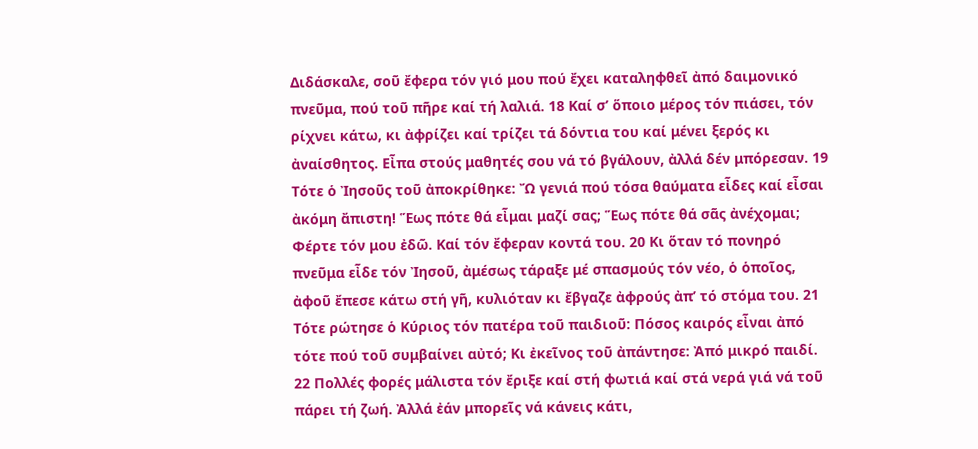Διδάσκαλε, σοῦ ἔφερα τόν γιό μου πού ἔχει καταληφθεῖ ἀπό δαιμονικό πνεῦμα, πού τοῦ πῆρε καί τή λαλιά. 18 Καί σ’ ὅποιο μέρος τόν πιάσει, τόν ρίχνει κάτω, κι ἀφρίζει καί τρίζει τά δόντια του καί μένει ξερός κι ἀναίσθητος. Εἶπα στούς μαθητές σου νά τό βγάλουν, ἀλλά δέν μπόρεσαν. 19 Τότε ὁ Ἰησοῦς τοῦ ἀποκρίθηκε: Ὤ γενιά πού τόσα θαύματα εἶδες καί εἶσαι ἀκόμη ἄπιστη! Ἕως πότε θά εἶμαι μαζί σας; Ἕως πότε θά σᾶς ἀνέχομαι; Φέρτε τόν μου ἐδῶ. Καί τόν ἔφεραν κοντά του. 20 Κι ὅταν τό πονηρό πνεῦμα εἶδε τόν Ἰησοῦ, ἀμέσως τάραξε μέ σπασμούς τόν νέο, ὁ ὁποῖος, ἀφοῦ ἔπεσε κάτω στή γῆ, κυλιόταν κι ἔβγαζε ἀφρούς ἀπ’ τό στόμα του. 21 Τότε ρώτησε ὁ Κύριος τόν πατέρα τοῦ παιδιοῦ: Πόσος καιρός εἶναι ἀπό τότε πού τοῦ συμβαίνει αὐτό; Κι ἐκεῖνος τοῦ ἀπάντησε: Ἀπό μικρό παιδί. 22 Πολλές φορές μάλιστα τόν ἔριξε καί στή φωτιά καί στά νερά γιά νά τοῦ πάρει τή ζωή. Ἀλλά ἐάν μπορεῖς νά κάνεις κάτι,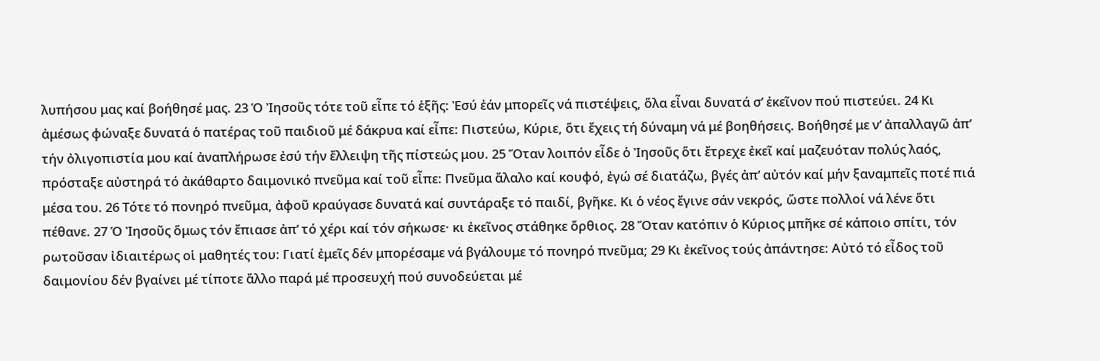λυπήσου μας καί βοήθησέ μας. 23 Ὁ Ἰησοῦς τότε τοῦ εἶπε τό ἑξῆς: Ἐσύ ἐάν μπορεῖς νά πιστέψεις, ὅλα εἶναι δυνατά σ’ ἐκεῖνον πού πιστεύει. 24 Κι ἀμέσως φώναξε δυνατά ὁ πατέρας τοῦ παιδιοῦ μέ δάκρυα καί εἶπε: Πιστεύω, Κύριε, ὅτι ἔχεις τή δύναμη νά μέ βοηθήσεις. Βοήθησέ με ν’ ἀπαλλαγῶ ἀπ’ τήν ὀλιγοπιστία μου καί ἀναπλήρωσε ἐσύ τήν ἔλλειψη τῆς πίστεώς μου. 25 Ὅταν λοιπόν εἶδε ὁ Ἰησοῦς ὅτι ἔτρεχε ἐκεῖ καί μαζευόταν πολύς λαός, πρόσταξε αὐστηρά τό ἀκάθαρτο δαιμονικό πνεῦμα καί τοῦ εἶπε: Πνεῦμα ἄλαλο καί κουφό, ἐγώ σέ διατάζω, βγές ἀπ’ αὐτόν καί μήν ξαναμπεῖς ποτέ πιά μέσα του. 26 Τότε τό πονηρό πνεῦμα, ἀφοῦ κραύγασε δυνατά καί συντάραξε τό παιδί, βγῆκε. Κι ὁ νέος ἔγινε σάν νεκρός, ὥστε πολλοί νά λένε ὅτι πέθανε. 27 Ὁ Ἰησοῦς ὅμως τόν ἔπιασε ἀπ’ τό χέρι καί τόν σήκωσε· κι ἐκεῖνος στάθηκε ὄρθιος. 28 Ὅταν κατόπιν ὁ Κύριος μπῆκε σέ κάποιο σπίτι, τόν ρωτοῦσαν ἰδιαιτέρως οἱ μαθητές του: Γιατί ἐμεῖς δέν μπορέσαμε νά βγάλουμε τό πονηρό πνεῦμα; 29 Κι ἐκεῖνος τούς ἀπάντησε: Αὐτό τό εἶδος τοῦ δαιμονίου δέν βγαίνει μέ τίποτε ἄλλο παρά μέ προσευχή πού συνοδεύεται μέ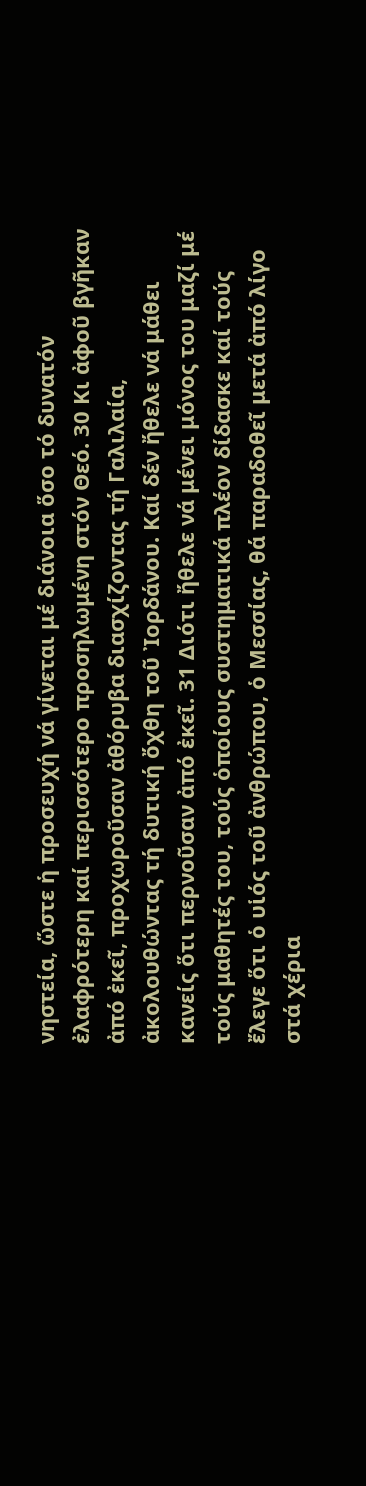νηστεία, ὥστε ἡ προσευχή νά γίνεται μέ διάνοια ὅσο τό δυνατόν ἐλαφρότερη καί περισσότερο προσηλωμένη στόν Θεό. 30 Κι ἀφοῦ βγῆκαν ἀπό ἐκεῖ, προχωροῦσαν ἀθόρυβα διασχίζοντας τή Γαλιλαία, ἀκολουθώντας τή δυτική ὄχθη τοῦ Ἰορδάνου. Καί δέν ἤθελε νά μάθει κανείς ὅτι περνοῦσαν ἀπό ἐκεῖ. 31 Διότι ἤθελε νά μένει μόνος του μαζί μέ τούς μαθητές του, τούς ὁποίους συστηματικά πλέον δίδασκε καί τούς ἔλεγε ὅτι ὁ υἱός τοῦ ἀνθρώπου, ὁ Μεσσίας, θά παραδοθεῖ μετά ἀπό λίγο στά χέρια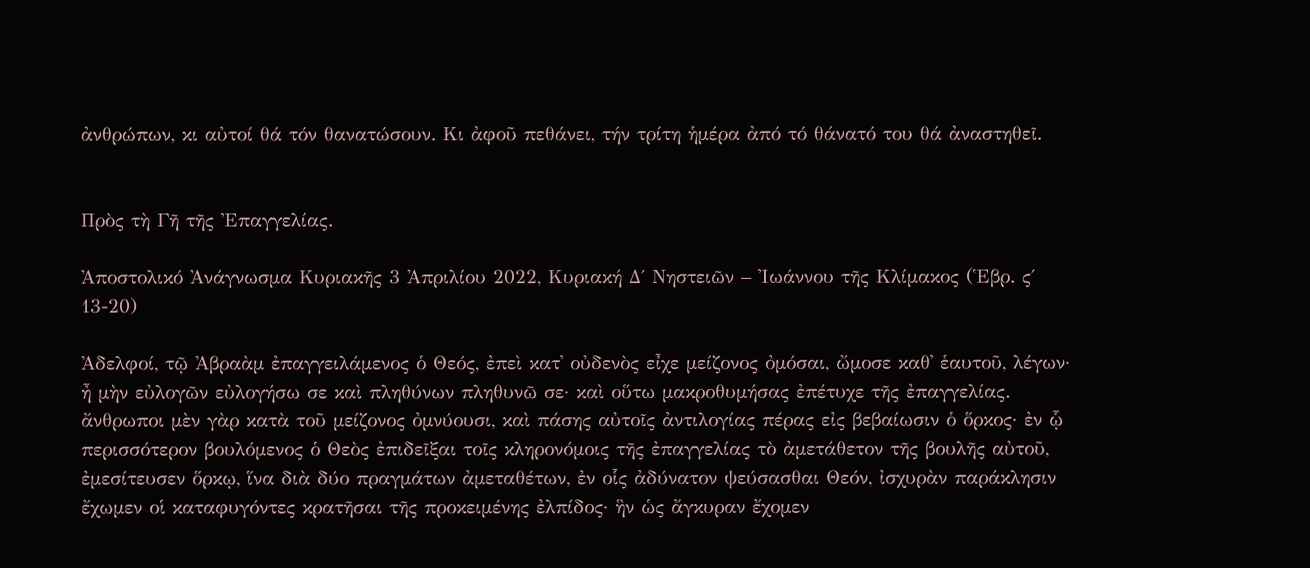ἀνθρώπων, κι αὐτοί θά τόν θανατώσουν. Κι ἀφοῦ πεθάνει, τήν τρίτη ἡμέρα ἀπό τό θάνατό του θά ἀναστηθεῖ.


Πρὸς τὴ Γῆ τῆς Ἐπαγγελίας.

Ἀποστολικό Ἀνάγνωσμα Κυριακῆς 3 Ἀπριλίου 2022, Κυριακή Δ΄ Νηστειῶν – Ἰωάννου τῆς Κλίμακος (Ἑβρ. ς΄ 13-20)

Ἀδελφοί, τῷ Ἀβραὰμ ἐπαγγειλάμενος ὁ Θεός, ἐπεὶ κατ᾿ οὐδενὸς εἶχε μείζονος ὀμόσαι, ὤμοσε καθ᾿ ἑαυτοῦ, λέγων· ἦ μὴν εὐλογῶν εὐλογήσω σε καὶ πληθύνων πληθυνῶ σε· καὶ οὕτω μακροθυμήσας ἐπέτυχε τῆς ἐπαγγελίας. ἄνθρωποι μὲν γὰρ κατὰ τοῦ μείζονος ὀμνύουσι, καὶ πάσης αὐτοῖς ἀντιλογίας πέρας εἰς βεβαίωσιν ὁ ὅρκος· ἐν ᾧ περισσότερον βουλόμενος ὁ Θεὸς ἐπιδεῖξαι τοῖς κληρονόμοις τῆς ἐπαγγελίας τὸ ἀμετάθετον τῆς βουλῆς αὐτοῦ, ἐμεσίτευσεν ὅρκῳ, ἵνα διὰ δύο πραγμάτων ἀμεταθέτων, ἐν οἷς ἀδύνατον ψεύσασθαι Θεόν, ἰσχυρὰν παράκλησιν ἔχωμεν οἱ καταφυγόντες κρατῆσαι τῆς προκειμένης ἐλπίδος· ἣν ὡς ἄγκυραν ἔχομεν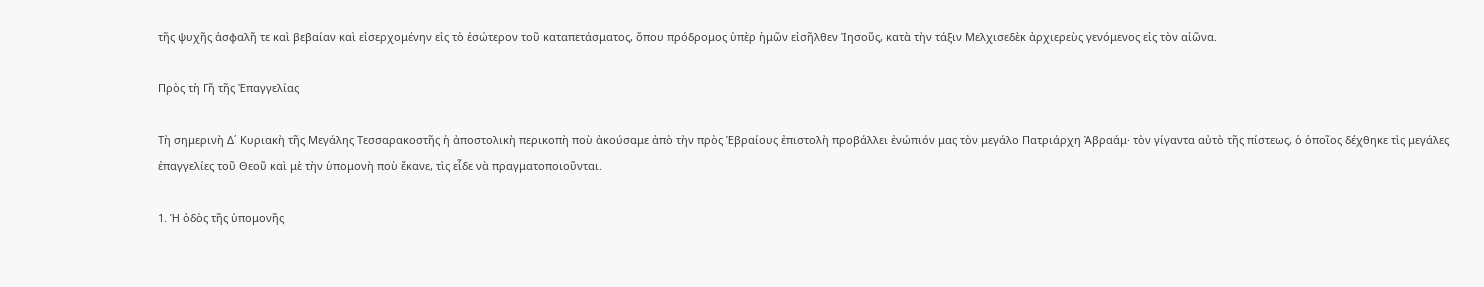τῆς ψυχῆς ἀσφαλῆ τε καὶ βεβαίαν καὶ εἰσερχομένην εἰς τὸ ἐσώτερον τοῦ καταπετάσματος, ὅπου πρόδρομος ὑπὲρ ἡμῶν εἰσῆλθεν Ἰησοῦς, κατὰ τὴν τάξιν Μελχισεδὲκ ἀρχιερεὺς γενόμενος εἰς τὸν αἰῶνα.

Πρὸς τὴ Γῆ τῆς Ἐπαγγελίας

Τὴ σημερινὴ Δ΄ Κυριακὴ τῆς Μεγάλης Τεσσαρακοστῆς ἡ ἀποστολικὴ περικοπὴ ποὺ ἀκούσαμε ἀπὸ τὴν πρὸς Ἑβραίους ἐπιστολὴ προβάλλει ἐνώπιόν μας τὸν μεγάλο Πατριάρχη Ἀβραάμ· τὸν γίγαντα αὐτὸ τῆς πίστεως, ὁ ὁποῖος δέχθηκε τὶς μεγάλες ἐπαγγελίες τοῦ Θεοῦ καὶ μὲ τὴν ὑπομονὴ ποὺ ἔκανε, τὶς εἶδε νὰ πραγματοποιοῦνται.

1. Ἡ ὁδὸς τῆς ὑπομονῆς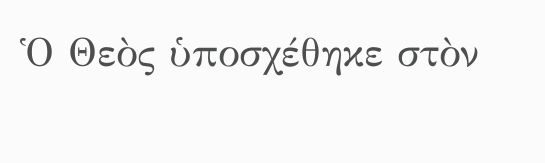Ὁ Θεὸς ὑποσχέθηκε στὸν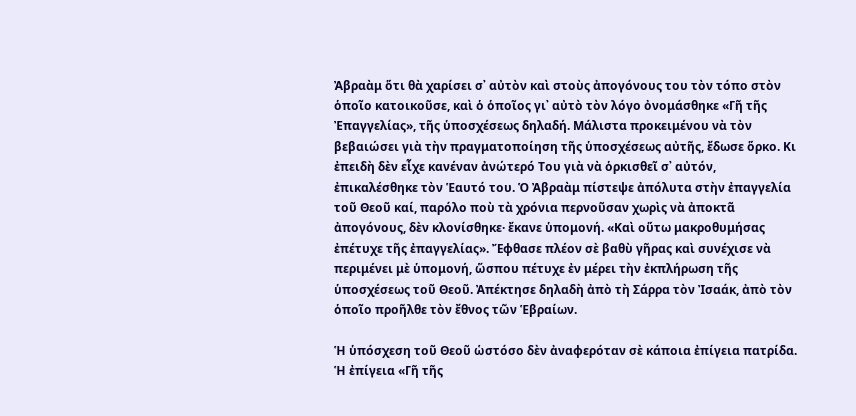Ἀβραὰμ ὅτι θὰ χαρίσει σ᾿ αὐτὸν καὶ στοὺς ἀπογόνους του τὸν τόπο στὸν ὁποῖο κατοικοῦσε, καὶ ὁ ὁποῖος γι᾿ αὐτὸ τὸν λόγο ὀνομάσθηκε «Γῆ τῆς Ἐπαγγελίας», τῆς ὑποσχέσεως δηλαδή. Μάλιστα προκειμένου νὰ τὸν βεβαιώσει γιὰ τὴν πραγματοποίηση τῆς ὑποσχέσεως αὐτῆς, ἔδωσε ὅρκο. Κι ἐπειδὴ δὲν εἶχε κανέναν ἀνώτερό Του γιὰ νὰ ὁρκισθεῖ σ᾿ αὐτόν, ἐπικαλέσθηκε τὸν Ἑαυτό του. Ὁ Ἀβραὰμ πίστεψε ἀπόλυτα στὴν ἐπαγγελία τοῦ Θεοῦ καί, παρόλο ποὺ τὰ χρόνια περνοῦσαν χωρὶς νὰ ἀποκτᾶ ἀπογόνους, δὲν κλονίσθηκε· ἔκανε ὑπομονή. «Καὶ οὕτω μακροθυμήσας ἐπέτυχε τῆς ἐπαγγελίας». Ἔφθασε πλέον σὲ βαθὺ γῆρας καὶ συνέχισε νὰ περιμένει μὲ ὑπομονή, ὥσπου πέτυχε ἐν μέρει τὴν ἐκπλήρωση τῆς ὑποσχέσεως τοῦ Θεοῦ. Ἀπέκτησε δηλαδὴ ἀπὸ τὴ Σάρρα τὸν Ἰσαάκ, ἀπὸ τὸν ὁποῖο προῆλθε τὸν ἔθνος τῶν Ἑβραίων.

Ἡ ὑπόσχεση τοῦ Θεοῦ ὡστόσο δὲν ἀναφερόταν σὲ κάποια ἐπίγεια πατρίδα. Ἡ ἐπίγεια «Γῆ τῆς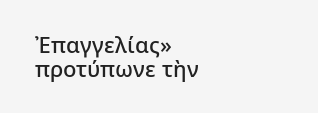Ἐπαγγελίας» προτύπωνε τὴν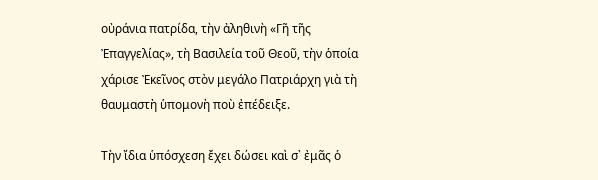οὐράνια πατρίδα, τὴν ἀληθινὴ «Γῆ τῆς Ἐπαγγελίας», τὴ Βασιλεία τοῦ Θεοῦ, τὴν ὁποία χάρισε Ἐκεῖνος στὸν μεγάλο Πατριάρχη γιὰ τὴ θαυμαστὴ ὑπομονὴ ποὺ ἐπέδειξε.

Τὴν ἴδια ὑπόσχεση ἔχει δώσει καὶ σ᾿ ἐμᾶς ὁ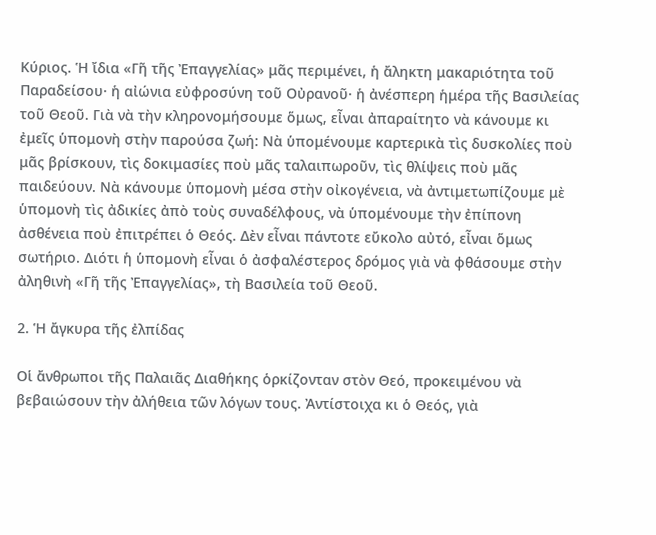Κύριος. Ἡ ἴδια «Γῆ τῆς Ἐπαγγελίας» μᾶς περιμένει, ἡ ἄληκτη μακαριότητα τοῦ Παραδείσου· ἡ αἰώνια εὐφροσύνη τοῦ Οὐρανοῦ· ἡ ἀνέσπερη ἡμέρα τῆς Βασιλείας τοῦ Θεοῦ. Γιὰ νὰ τὴν κληρονομήσουμε ὅμως, εἶναι ἀπαραίτητο νὰ κάνουμε κι ἐμεῖς ὑπομονὴ στὴν παρούσα ζωή: Νὰ ὑπομένουμε καρτερικὰ τὶς δυσκολίες ποὺ μᾶς βρίσκουν, τὶς δοκιμασίες ποὺ μᾶς ταλαιπωροῦν, τὶς θλίψεις ποὺ μᾶς παιδεύουν. Νὰ κάνουμε ὑπομονὴ μέσα στὴν οἰκογένεια, νὰ ἀντιμετωπίζουμε μὲ ὑπομονὴ τὶς ἀδικίες ἀπὸ τοὺς συναδέλφους, νὰ ὑπομένουμε τὴν ἐπίπονη ἀσθένεια ποὺ ἐπιτρέπει ὁ Θεός. Δὲν εἶναι πάντοτε εὔκολο αὐτό, εἶναι ὅμως σωτήριο. Διότι ἡ ὑπομονὴ εἶναι ὁ ἀσφαλέστερος δρόμος γιὰ νὰ φθάσουμε στὴν ἀληθινὴ «Γῆ τῆς Ἐπαγγελίας», τὴ Βασιλεία τοῦ Θεοῦ.

2. Ἡ ἄγκυρα τῆς ἐλπίδας

Οἱ ἄνθρωποι τῆς Παλαιᾶς Διαθήκης ὁρκίζονταν στὸν Θεό, προκειμένου νὰ βεβαιώσουν τὴν ἀλήθεια τῶν λόγων τους. Ἀντίστοιχα κι ὁ Θεός, γιὰ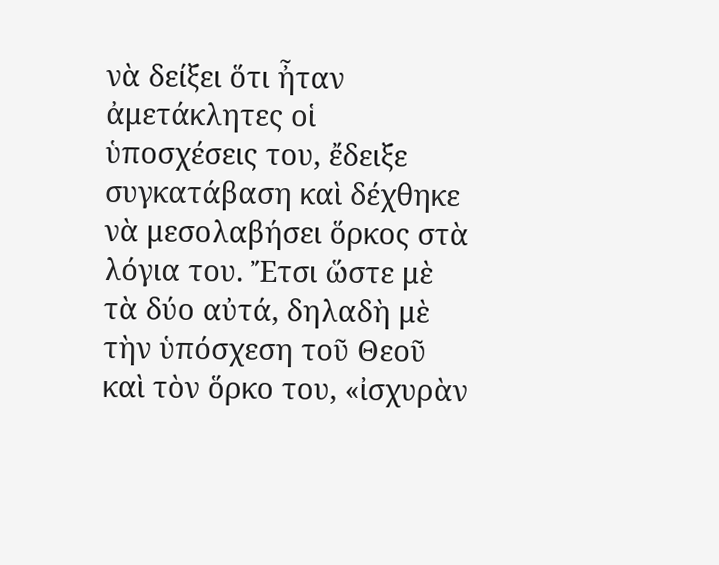νὰ δείξει ὅτι ἦταν ἀμετάκλητες οἱ ὑποσχέσεις του, ἔδειξε συγκατάβαση καὶ δέχθηκε νὰ μεσολαβήσει ὅρκος στὰ λόγια του. Ἔτσι ὥστε μὲ τὰ δύο αὐτά, δηλαδὴ μὲ τὴν ὑπόσχεση τοῦ Θεοῦ καὶ τὸν ὅρκο του, «ἰσχυρὰν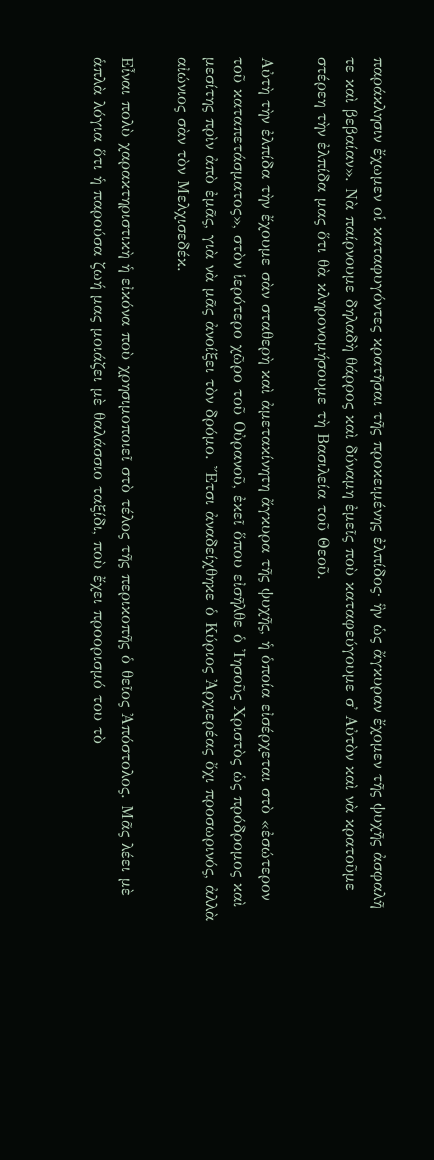παράκλησιν ἔχωμεν οἱ καταφυγόντες κρατῆσαι τῆς προκειμένης ἐλπίδος· ἣν ὡς ἄγκυραν ἔχομεν τῆς ψυχῆς ἀσφαλῆ τε καὶ βεβαίαν». Νὰ παίρνουμε δηλαδὴ θάρρος καὶ δύναμη ἐμεῖς ποὺ καταφεύγουμε σ᾿ Αὐτὸν καὶ νὰ κρατοῦμε στέρεη τὴν ἐλπίδα μας ὅτι θὰ κληρονομήσουμε τὴ Βασιλεία τοῦ Θεοῦ.

Αὐτὴ τὴν ἐλπίδα τὴν ἔχουμε σὰν σταθερὴ καὶ ἀμετακίνητη ἄγκυρα τῆς ψυχῆς, ἡ ὁποία εἰσέρχεται στὸ «ἐσώτερον τοῦ καταπετάσματος», στὸν ἱερότερο χῶρο τοῦ Οὐρανοῦ, ἐκεῖ ὅπου εἰσῆλθε ὁ Ἰησοῦς Χριστὸς ὡς πρόδρομος καὶ μεσίτης πρὶν ἀπὸ ἐμᾶς, γιὰ νὰ μᾶς ἀνοίξει τὸν δρόμο. Ἔτσι ἀναδείχθηκε ὁ Κύριος Ἀρχιερέας ὄχι προσωρινός, ἀλλὰ αἰώνιος σὰν τὸν Μελχισεδέκ.

Εἶναι πολὺ χαρακτηριστικὴ ἡ εἰκόνα ποὺ χρησιμοποιεῖ στὸ τέλος τῆς περικοπῆς ὁ θεῖος Ἀπόστολος. Μᾶς λέει μὲ ἁπλὰ λόγια ὅτι ἡ παρούσα ζωή μας μοιάζει μὲ θαλάσσιο ταξίδι, ποὺ ἔχει προορισμό του τὸ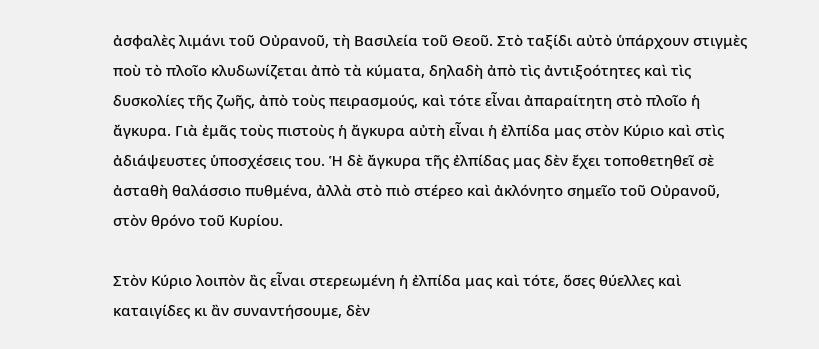ἀσφαλὲς λιμάνι τοῦ Οὐρανοῦ, τὴ Βασιλεία τοῦ Θεοῦ. Στὸ ταξίδι αὐτὸ ὑπάρχουν στιγμὲς ποὺ τὸ πλοῖο κλυδωνίζεται ἀπὸ τὰ κύματα, δηλαδὴ ἀπὸ τὶς ἀντιξοότητες καὶ τὶς δυσκολίες τῆς ζωῆς, ἀπὸ τοὺς πειρασμούς, καὶ τότε εἶναι ἀπαραίτητη στὸ πλοῖο ἡ ἄγκυρα. Γιὰ ἐμᾶς τοὺς πιστοὺς ἡ ἄγκυρα αὐτὴ εἶναι ἡ ἐλπίδα μας στὸν Κύριο καὶ στὶς ἀδιάψευστες ὑποσχέσεις του. Ἡ δὲ ἄγκυρα τῆς ἐλπίδας μας δὲν ἔχει τοποθετηθεῖ σὲ ἀσταθὴ θαλάσσιο πυθμένα, ἀλλὰ στὸ πιὸ στέρεο καὶ ἀκλόνητο σημεῖο τοῦ Οὐρανοῦ, στὸν θρόνο τοῦ Κυρίου.

Στὸν Κύριο λοιπὸν ἂς εἶναι στερεωμένη ἡ ἐλπίδα μας καὶ τότε, ὅσες θύελλες καὶ καταιγίδες κι ἂν συναντήσουμε, δὲν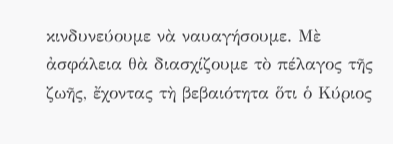κινδυνεύουμε νὰ ναυαγήσουμε. Μὲ ἀσφάλεια θὰ διασχίζουμε τὸ πέλαγος τῆς ζωῆς, ἔχοντας τὴ βεβαιότητα ὅτι ὁ Κύριος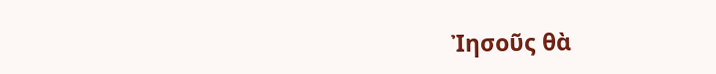Ἰησοῦς θὰ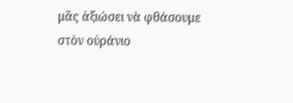μᾶς ἀξιώσει νὰ φθάσουμε στὸν οὐράνιο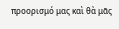προορισμό μας καὶ θὰ μᾶς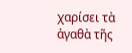χαρίσει τὰ ἀγαθὰ τῆς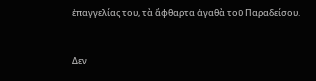ἐπαγγελίας του, τὰ ἄφθαρτα ἀγαθὰ τοῦ Παραδείσου.



Δεν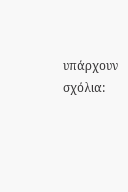υπάρχουν σχόλια: